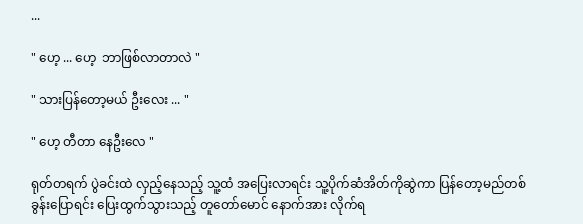...

" ဟေ့ ... ဟေ့  ဘာဖြစ်လာတာလဲ "

" သားပြန်တော့မယ် ဦးလေး ... "

" ဟေ့ တီတာ နေဦးလေ "

ရုတ်တရက် ပွဲခင်းထဲ လှည့်နေသည့် သူ့ထံ အပြေးလာရင်း သူ့ပိုက်ဆံအိတ်ကိုဆွဲကာ ပြန်တော့မည်တစ်ခွန်းပြောရင်း ပြေးထွက်သွားသည့် တူတော်မောင် နောက်အား လိုက်ရ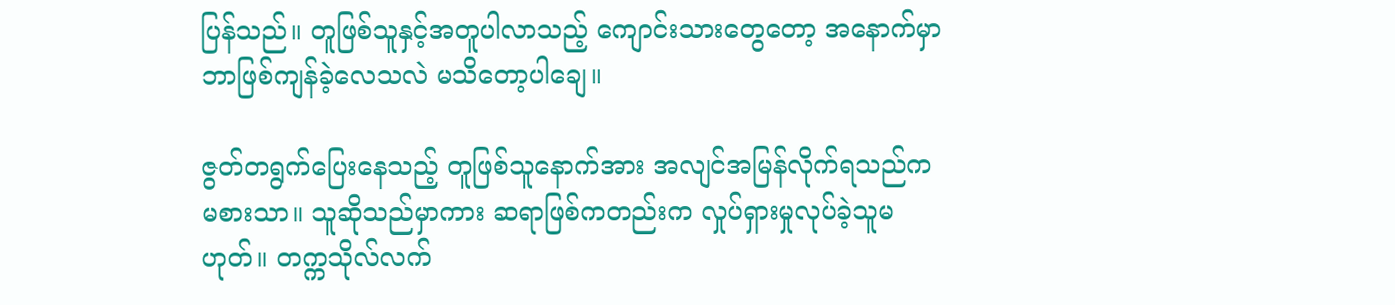ပြန်သည်။ တူဖြစ်သူနှင့်အတူပါလာသည့် ကျောင်းသားတွေတော့ အနောက်မှာ ဘာဖြစ်ကျန်ခဲ့လေသလဲ မသိတော့ပါချေ။

ဇွတ်တရွက်ပြေးနေသည့် တူဖြစ်သူနောက်အား အလျင်အမြန်လိုက်ရသည်က မစားသာ။ သူဆိုသည်မှာကား ဆရာဖြစ်ကတည်းက လှုပ်ရှားမှုလုပ်ခဲ့သူမဟုတ်။ တက္ကသိုလ်လက်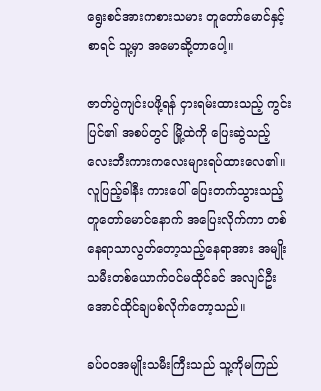ရွေးစင်အားကစားသမား တူတော်မောင်နှင့်စာရင် သူ့မှာ အမောဆို့တာပေါ့။

ဇာတ်ပွဲကျင်းပဖို့ရန် ငှားရမ်းထားသည့် ကွင်းပြင်၏ အစပ်တွင် မြို့ထဲကို ပြေးဆွဲသည့် လေးဘီးကားကလေးများရပ်ထားလေ၏။ လူပြည့်ခါနီး ကားပေါ် ပြေးတက်သွားသည့် တူတော်မောင်နောက် အပြေးလိုက်ကာ တစ်နေရာသာလွတ်တော့သည့်နေရာအား အမျိုးသမီးတစ်ယောက်ဝင်မထိုင်ခင် အလျင်ဦးအောင်ထိုင်ချပစ်လိုက်တော့သည်။

ခပ်ဝဝအမျိုးသမီးကြီးသည် သူ့ကိုမကြည်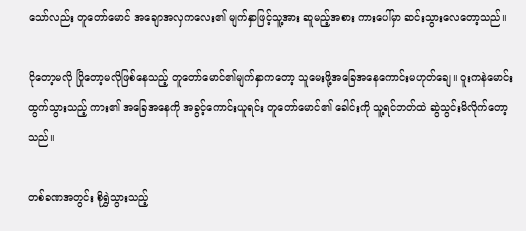သော်လည်း တူတော်မောင် အချောအလှကလေး၏ မျက်နှာဖြင့်သူ့အား ဆူမည့်အစား ကားပေါ်မှာ ဆင်းသွားလေတော့သည်။

ငိုတော့မလို ပြိုတော့မလိုဖြစ်နေသည့် တူတော်မောင်၏မျက်နှာကတော့ သူမေးဖို့အခြေအနေကောင်းမဟုတ်ချေ။ ဝူးကနဲမောင်းထွက်သွားသည့် ကား၏ အခြေအနေကို အခွင့်ကောင်းယူရင်း တူတော်မောင်၏ ခေါင်းကို သူ့ရင်ဘတ်ထဲ ဆွဲသွင်းမိလိုက်တော့သည်။

တစ်ခဏအတွင်း စိုရွှဲသွားသည့်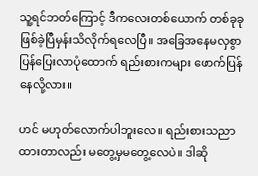သူ့ရင်ဘတ်ကြောင့် ဒီကလေးတစ်ယောက် တစ်ခုခုဖြစ်ခဲ့ပြီမှန်းသိလိုက်ရလေပြီ။ အခြေအနေမလှစွာ ပြန်ပြေးလာပုံထောက် ရည်းစားကများ ဖောက်ပြန်နေလို့လား။

ဟင် မဟုတ်လောက်ပါဘူးလေ။ ရည်းစားသညာ ထားတာလည်း မတွေ့မှမတွေ့လေပဲ။ ဒါဆို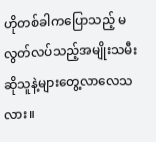ဟိုတစ်ခါကပြောသည့် မလွတ်လပ်သည့်အမျိုးသမီးဆိုသူနဲ့များတွေ့လာလေသလား။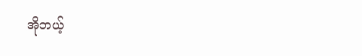အိုဘယ့်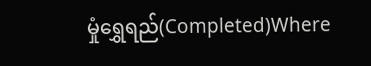မှုံရွှေရည်(Completed)Where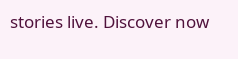stories live. Discover now